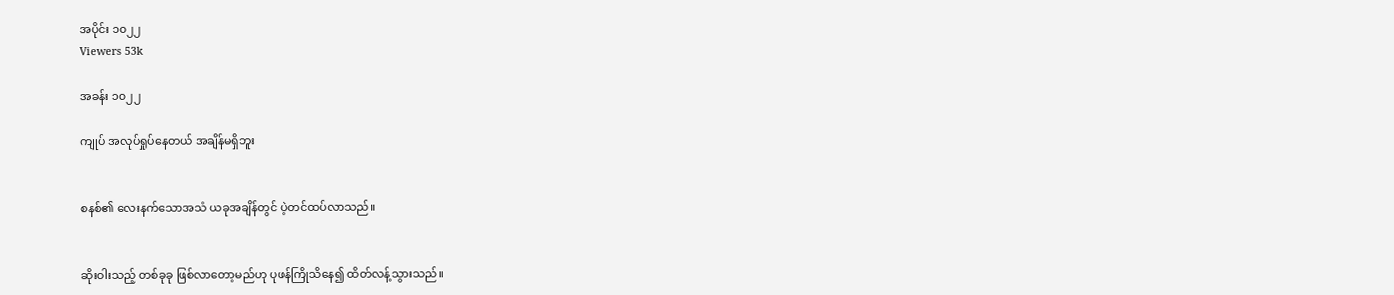အပိုင်း ၁၀၂၂
Viewers 53k

အခန်း ၁၀၂၂

ကျုပ် အလုပ်ရှုပ်နေတယ် အချိန်မရှိဘူး


စနစ်၏ လေးနက်သောအသံ ယခုအချိန်တွင် ပဲ့တင်ထပ်လာသည်။


ဆိုးဝါးသည့် တစ်ခုခု ဖြစ်လာတော့မည်ဟု ပုဖန်ကြိုသိနေ၍ ထိတ်လန့်သွားသည်။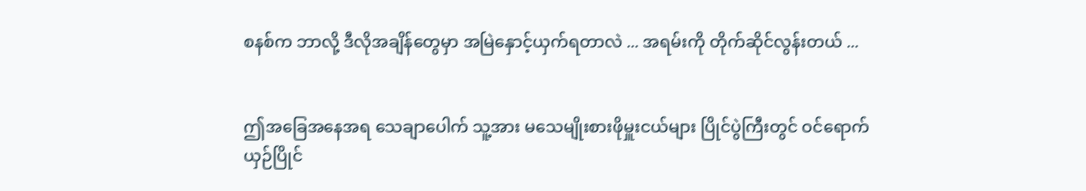စနစ်က ဘာလို့ ဒီလိုအချိန်တွေမှာ အမြဲနှောင့်ယှက်ရတာလဲ ... အရမ်းကို တိုက်ဆိုင်လွန်းတယ် ...


ဤ‌အခြေအနေအရ သေချာပေါက် သူ့အား မသေမျိုးစားဖိုမှူးငယ်များ ပြိုင်ပွဲကြီးတွင် ဝင်ရောက်ယှဉ်ပြိုင်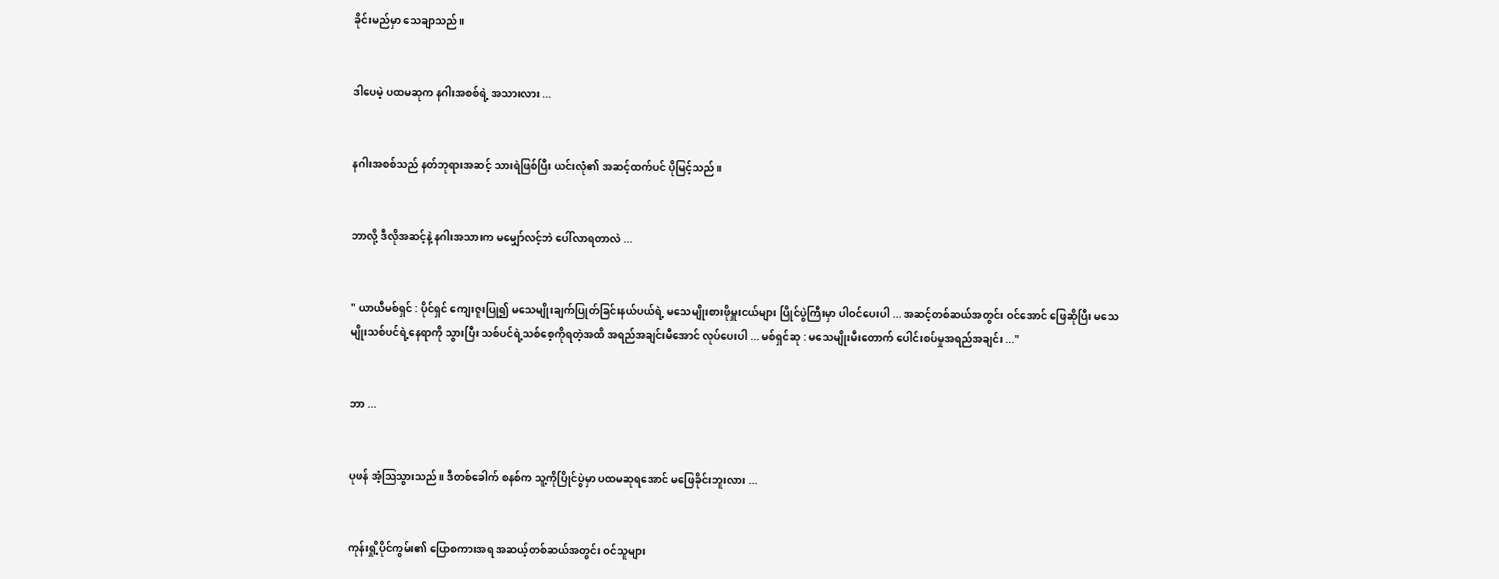ခိုင်းမည်မှာ သေချာသည်။


ဒါပေမဲ့ ပထမဆုက နဂါးအစစ်ရဲ့ အသားလား ...


နဂါးအစစ်သည် နတ်ဘုရားအဆင့် သားရဲဖြစ်ပြီး ယင်းလုံ၏ အဆင့်ထက်ပင် ပိုမြင့်သည်။


ဘာလို့ ဒီလိုအဆင့်နဲ့ နဂါးအသားက မမျှော်လင့်ဘဲ ပေါ်လာရတာလဲ ...


" ယာယီမစ်ရှင် : ပိုင်ရှင် ကျေးဇူးပြု၍ မသေမျိုးချက်ပြုတ်ခြင်းနယ်ပယ်ရဲ့ မသေမျိုးစားဖိုမှူးငယ်များ ပြိုင်ပွဲကြီးမှာ ပါဝင်ပေးပါ ... အဆင့်တစ်ဆယ်အတွင်း ဝင်အောင် ဖြေဆိုပြီး မသေမျိုးသစ်ပင်ရဲ့နေရာကို သွားပြီး သစ်ပင်ရဲ့သစ်စေ့ကိုရတဲ့အထိ အရည်အချင်းမီအောင် လုပ်ပေးပါ ... မစ်ရှင်ဆု : မသေမျိုးမီးတောက် ပေါင်းစပ်မှုအရည်အချင်း ..."


ဘာ ...


ပုဖန် အံ့ဩသွားသည်။ ဒီ‌တစ်ခေါက် စနစ်က သူ့ကိုပြိုင်ပွဲမှာ ပထမဆုရအောင် မဖြေခိုင်းဘူးလား ...


ကုန်းရှို့ပိုင်ကွမ်း၏ ပြောစကားအရ အဆယ့်တစ်ဆယ်အတွင်း ဝင်သူများ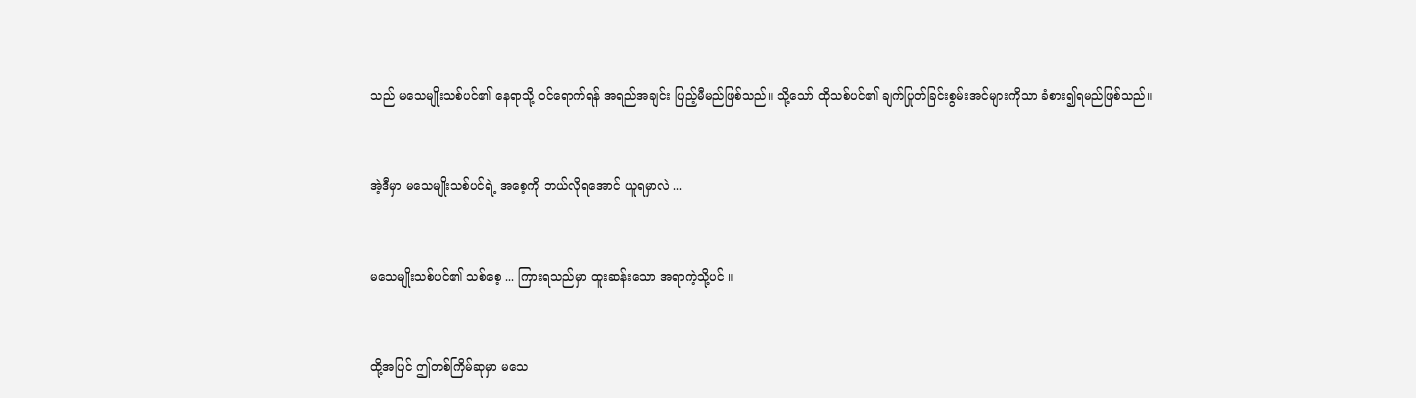သည် မသေမျိုးသစ်ပင်၏ နေရာသို့ ဝင်ရောက်ရန် အရည်အချင်း ပြည့်မီမည်ဖြစ်သည်။ သို့သော် ထိုသစ်ပင်၏ ချက်ပြုတ်ခြင်းစွမ်းအင်များကိုသာ ခံစား၍ရမည်ဖြစ်သည်။


အဲ့ဒီမှာ မသေမျိုးသစ်ပင်ရဲ့ အစေ့ကို ဘယ်လိုရအောင် ယူရမှာလဲ ...


မသေမျိုးသစ်ပင်၏ သစ်စေ့ ... ကြားရသည်မှာ ထူးဆန်းသော အရာကဲ့သို့ပင် ။


ထို့အပြင် ဤတစ်ကြိမ်ဆုမှာ မသေ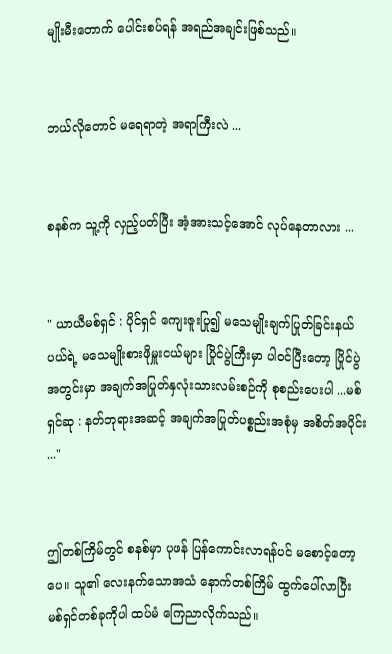မျိုးမီးတောက် ပေါင်းစပ်ရန် အရည်အချင်းဖြစ်သည်။


ဘယ်လိုတောင် မရေရာတဲ့ အရာကြီးလဲ ...


စနစ်က သူ့ကို လှည့်ပတ်ပြီး အံ့အားသင့်အောင် လုပ်နေတာလား ...


" ယာယီမစ်ရှင် : ပိုင်ရှင် ကျေးဇူးပြု၍ မသေမျိုးချက်ပြုတ်ခြင်းနယ်ပယ်ရဲ့ မသေမျိုးစားဖိုမှူးငယ်များ ပြိုင်ပွဲကြီးမှာ ပါဝင်ပြီးတော့ ပြိုင်ပွဲအတွင်းမှာ အချက်အပြုတ်နှလုံးသားလမ်းစဉ်ကို စုစည်းပေးပါ ...မစ်ရှင်ဆု : နတ်ဘုရားအဆင့် အချက်အပြုတ်ပစ္စည်းအစုံမှ အစိတ်အပိုင်း ..."


ဤတစ်ကြိမ်တွင် စနစ်မှာ ပုဖန် ပြန်ကောင်းလာရန်ပင် မစောင့်တော့ပေ။ သူ၏ လေးနက်သောအသံ နောက်တစ်ကြိမ် ထွက်ပေါ်လာပြီး မစ်ရှင်တစ်ခုကိုပါ ထပ်မံ ကြေညာလိုက်သည်။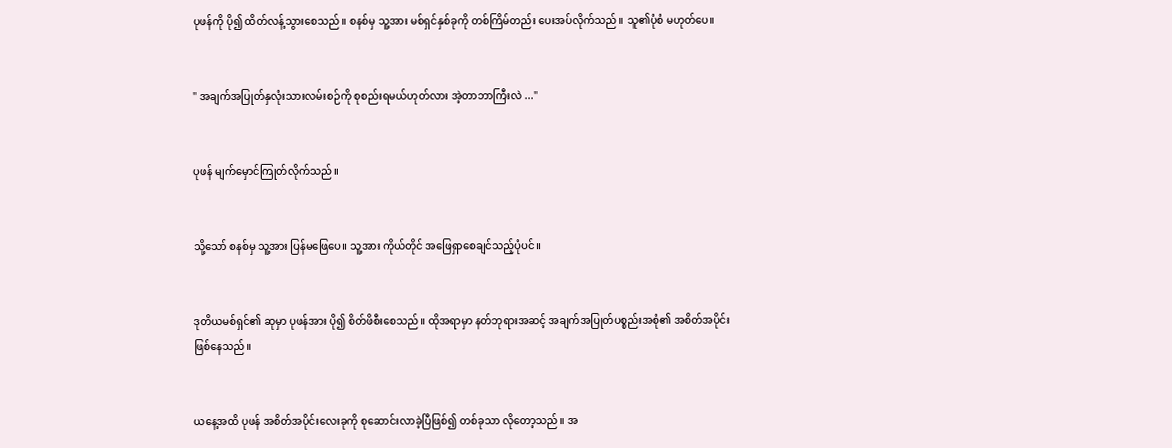ပုဖန်ကို ပို၍ ထိတ်လန့်သွားစေသည်။ စနစ်မှ သူ့အား မစ်ရှင်နှစ်ခုကို တစ်ကြိမ်တည်း ပေးအပ်လိုက်သည်။ သူ၏ပုံစံ မဟုတ်ပေ။


" အချက်အပြုတ်နှလုံးသားလမ်းစဉ်ကို စုစည်းရမယ်ဟုတ်လား အဲ့တာဘာကြီးလဲ ..."


ပုဖန် မျက်မှောင်ကြုတ်လိုက်သည်။


သို့သော် စနစ်မှ သူ့အား ပြန်မဖြေပေ။ သူ့အား ကိုယ်တိုင်‌ အဖြေရှာစေချင်သည့်ပုံပင်။


ဒုတိယမစ်ရှင်၏ ဆုမှာ ပုဖန်အား ပို၍ စိတ်ဖိစီးစေသည်။ ထိုအရာမှာ နတ်ဘုရားအဆင့် အချက်အပြုတ်ပစ္စည်းအစုံ၏ အစိတ်အပိုင်း ဖြစ်နေသည်။


ယနေ့အထိ ပုဖန် အစိတ်အပိုင်းလေးခုကို စုဆောင်းလာခဲ့ပြီဖြစ်၍ တစ်ခုသာ လိုတော့သည်။ အ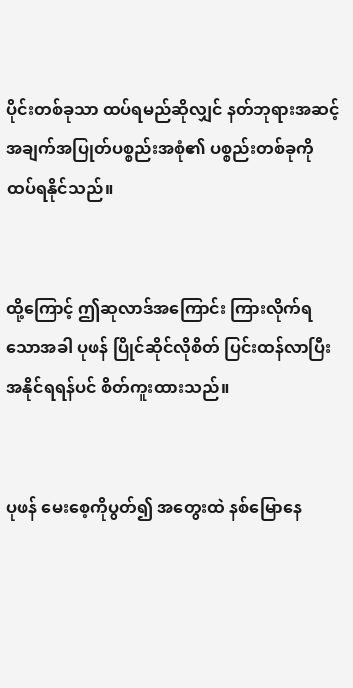ပိုင်းတစ်ခုသာ ထပ်ရမည်ဆိုလျှင် နတ်ဘုရားအဆင့် အချက်အပြုတ်ပစ္စည်းအစုံ၏ ပစ္စည်းတစ်ခုကို ထပ်ရနိုင်သည်။


ထို့ကြောင့် ဤဆုလာဒ်အကြောင်း ကြားလိုက်ရသောအခါ ပုဖန် ပြိုင်ဆိုင်လိုစိတ် ပြင်းထန်လာပြီး အနိုင်ရရန်ပင် စိတ်ကူးထားသည်။


ပုဖန် မေးစေ့ကိုပွတ်၍ အတွေးထဲ နစ်မြောနေ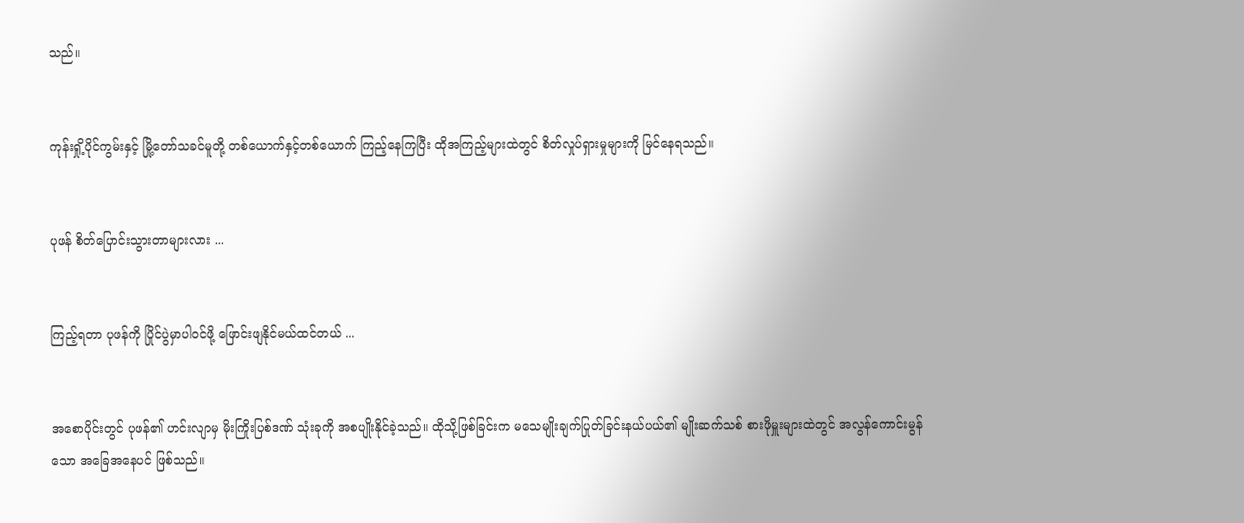သည်။


ကုန်းရှို့ပိုင်ကွမ်းနှင့် မြို့တော်သခင်မူတို့ တစ်ယောက်နှင့်တစ်ယောက် ကြည့်နေကြပြီး ထိုအကြည့်များထဲတွင် စိတ်လှုပ်ရှားမှုများကို မြင်နေရသည်။


ပုဖန် စိတ်ပြောင်းသွားတာများလား ...


ကြည့်ရတာ ပုဖန်ကို ပြိုင်ပွဲမှာပါဝင်ဖို့ ဖြောင်းဖျနိုင်မယ်ထင်တယ် ...


အစောပိုင်းတွင် ပုဖန်၏ ဟင်းလျာမှ မိုးကြိုးပြစ်ဒဏ် သုံးခုကို အစပျိုးနိုင်ခဲ့သည်။ ထိုသို့ဖြစ်ခြင်းက မသေမျိုးချက်ပြုတ်ခြင်းနယ်ပယ်၏ မျိုးဆက်သစ် စားဖိုမှူးများထဲတွင် အလွန်ကောင်းမွန်သော အခြေအနေပင် ဖြစ်သည်။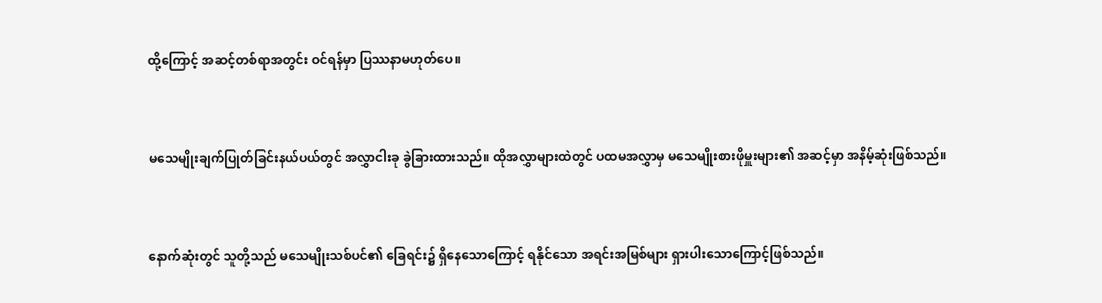ထို့ကြောင့် အဆင့်တစ်ရာအတွင်း ဝင်ရန်မှာ ပြဿနာမဟုတ်ပေ။


မသေမျိုးချက်ပြုတ်ခြင်းနယ်ပယ်တွင် အလွှာငါးခု ခွဲခြားထားသည်။ ထိုအလွှာများထဲတွင် ပထမအလွှာမှ မသေမျိုးစားဖိုမှူးများ၏ အဆင့်မှာ အနိမ့်ဆုံးဖြစ်သည်။


နောက်ဆုံးတွင် သူတို့သည် မသေမျိုးသစ်ပင်၏ ခြေရင်း၌ ရှိနေသောကြောင့် ရနိုင်သော အရင်းအမြစ်များ ရှားပါးသောကြောင့်ဖြစ်သည်။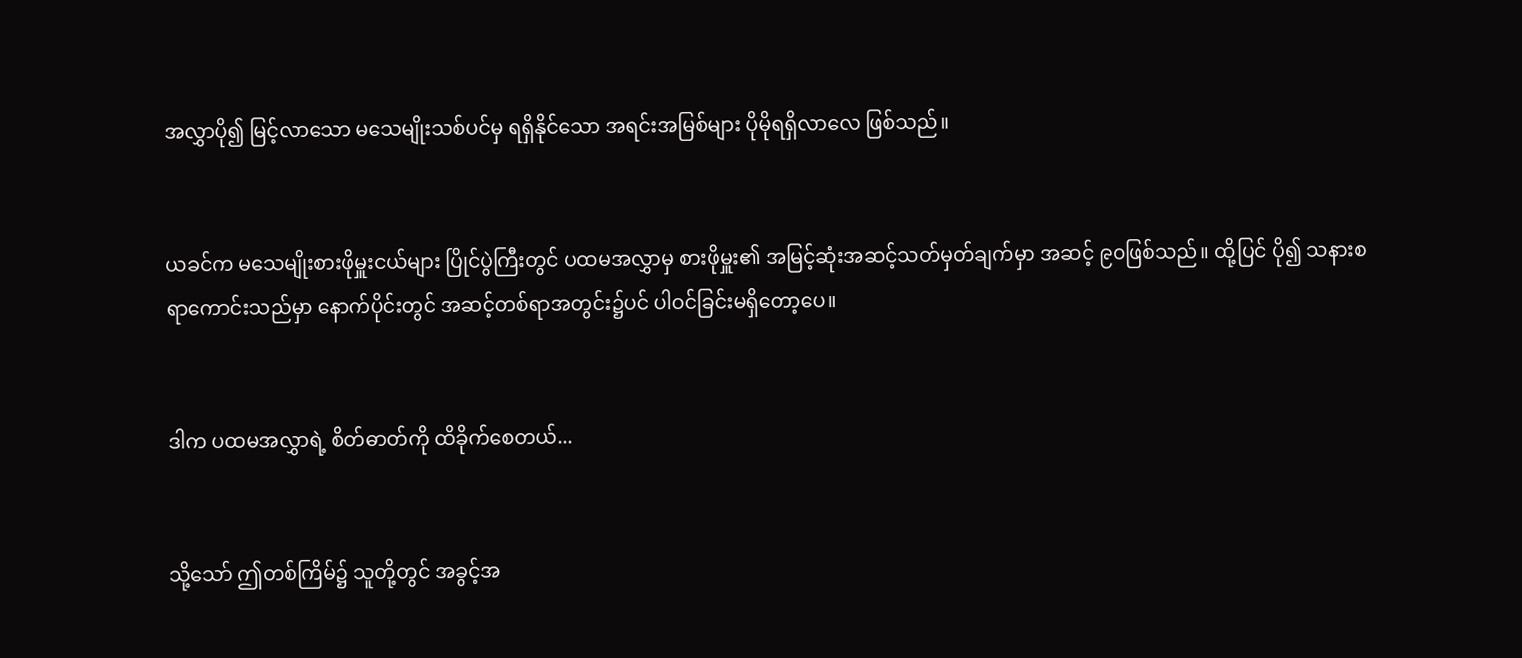အလွှာပို၍ မြင့်လာသော မသေမျိုးသစ်ပင်မှ ရရှိနိုင်သော အရင်းအမြစ်များ ပိုမိုရရှိလာလေ ဖြစ်သည်။


ယခင်က မသေမျိုးစားဖိုမှူးငယ်များ ပြိုင်ပွဲကြီးတွင် ပထမအလွှာမှ စားဖိုမှူး၏ အမြင့်ဆုံးအဆင့်သတ်မှတ်ချက်မှာ အဆင့် ၉၀ဖြစ်သည်။ ထို့ပြင် ပို၍ သနားစရာကောင်းသည်မှာ နောက်ပိုင်းတွင် အဆင့်တစ်ရာအတွင်း၌ပင် ပါဝင်ခြင်းမရှိတော့ပေ။


ဒါက ပထမအလွှာရဲ့ စိတ်ဓာတ်ကို ထိခိုက်စေတယ်...


သို့သော် ဤတစ်ကြိမ်၌ သူတို့တွင် အ‌ခွင့်အ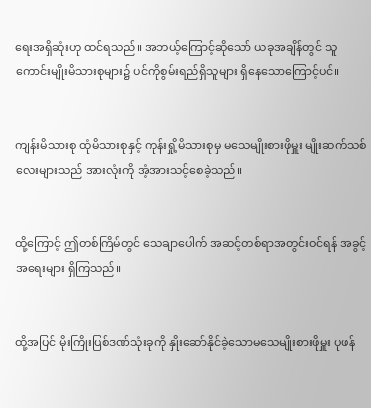ရေးအရှိဆုံးဟု ထင်ရသည်။ အဘယ့်ကြောင့်ဆိုသော် ယခုအချိန်တွင် သူကောင်းမျိုးမိသားစုများ၌ ပင်ကိုစွမ်းရည်ရှိသူများ ‌ရှိနေသောကြောင့်ပင်။


ကျန်းမိသားစု ထုံမိသားစုနှင့် ကုန်းရှို့မိသားစုမှ မသေမျိုးစားဖိုမှူး မျိုးဆက်သစ်လေးများသည် အားလုံးကို အံ့အားသင့်စေခဲ့သည်။


ထို့ကြောင့် ဤတစ်ကြိမ်တွင် သေချာပေါက် အဆင့်တစ်ရာအတွင်းဝင်ရန် အခွင့်အရေးများ ရှိကြသည်။


ထို့အပြင် မိုးကြိုးပြစ်ဒဏ်သုံးခုကို နှိုးဆော်နိုင်ခဲ့သောမသေမျိုးစားဖိုမှူး ပုဖန်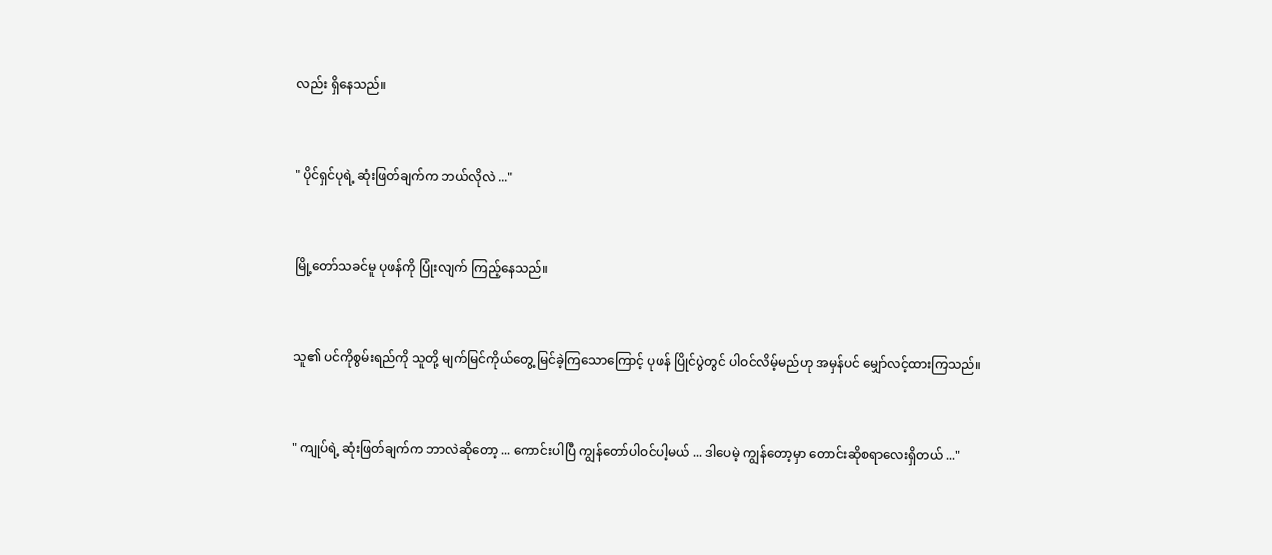လည်း ရှိနေသည်။


" ပိုင်ရှင်ပုရဲ့ ဆုံးဖြတ်ချက်က ဘယ်လိုလဲ ..."


မြို့တော်သခင်မူ ပုဖန်ကို ပြုံးလျက် ကြည့်နေသည်။


သူ၏ ပင်ကိုစွမ်းရည်ကို သူတို့ မျက်မြင်ကိုယ်တွေ့ မြင်ခဲ့ကြသောကြောင့် ပုဖန် ပြိုင်ပွဲတွင် ပါဝင်လိမ့်မည်ဟု အမှန်ပင် မျှော်လင့်ထားကြသည်။


" ကျုပ်ရဲ့ ဆုံးဖြတ်ချက်က ဘာလဲဆိုတော့ ... ကောင်းပါပြီ ကျွန်တော်ပါဝင်ပါ့မယ် ... ဒါပေမဲ့ ကျွန်တော့မှာ တောင်းဆိုစရာလေးရှိတယ် ..."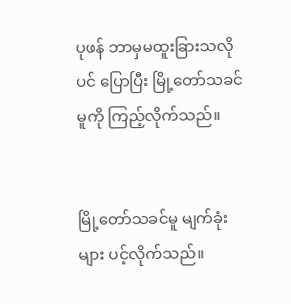ပုဖန် ဘာမှမထူးခြားသလိုပင် ပြောပြီး မြို့တော်သခင်မူကို ကြည့်လိုက်သည်။


မြို့တော်သခင်မူ မျက်ခုံးများ ပင့်လိုက်သည်။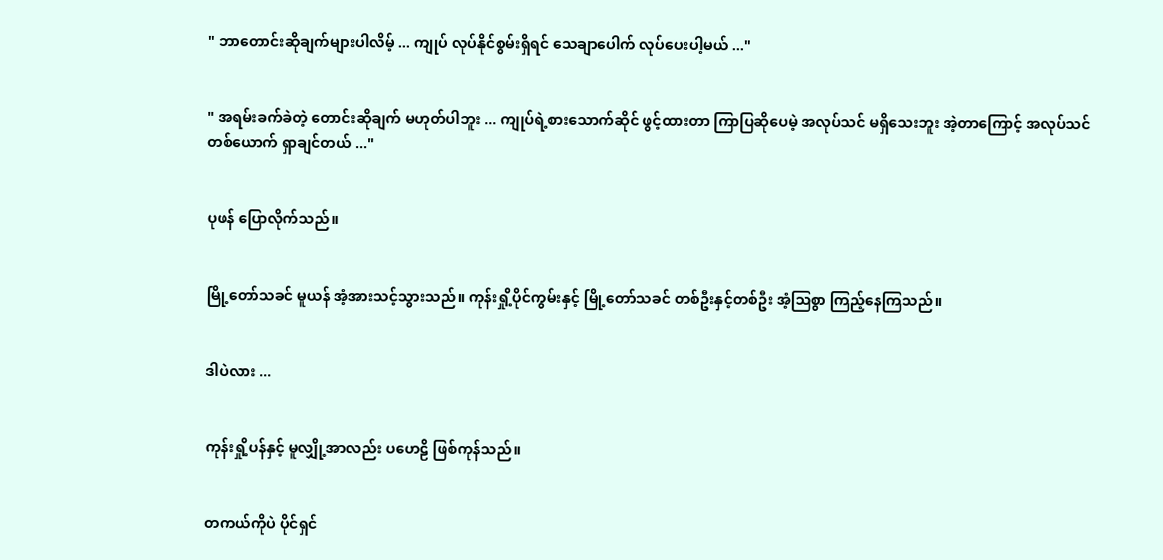" ဘာတောင်းဆိုချက်များပါလိမ့် ... ကျုပ် လုပ်နိုင်စွမ်းရှိရင် သေချာပေါက် လုပ်ပေးပါ့မယ် ..."


" အရမ်းခက်ခဲတဲ့ တောင်းဆိုချက် မဟုတ်ပါဘူး ... ကျုပ်ရဲ့စား‌သောက်ဆိုင် ဖွင့်ထားတာ ကြာပြဆိုပေမဲ့ အလုပ်သင် မရှိသေးဘူး အဲ့တာကြောင့် အလုပ်သင်တစ်ယောက် ရှာချင်တယ် ..."


ပုဖန် ပြောလိုက်သည်။


မြို့တော်သခင် မူယန် အံ့အားသင့်သွားသည်။ ကုန်းရှို့ပိုင်ကွမ်းနှင့် မြို့တော်သခင် တစ်ဦးနှင့်တစ်ဦး အံ့ဩစွာ ကြည့်နေကြသည်။


ဒါပဲလား ...


ကုန်းရှို့ပန်နှင့် မူလျှို့အာလည်း ပဟေဠိ ဖြစ်ကုန်သည်။


တကယ်ကိုပဲ ပိုင်ရှင်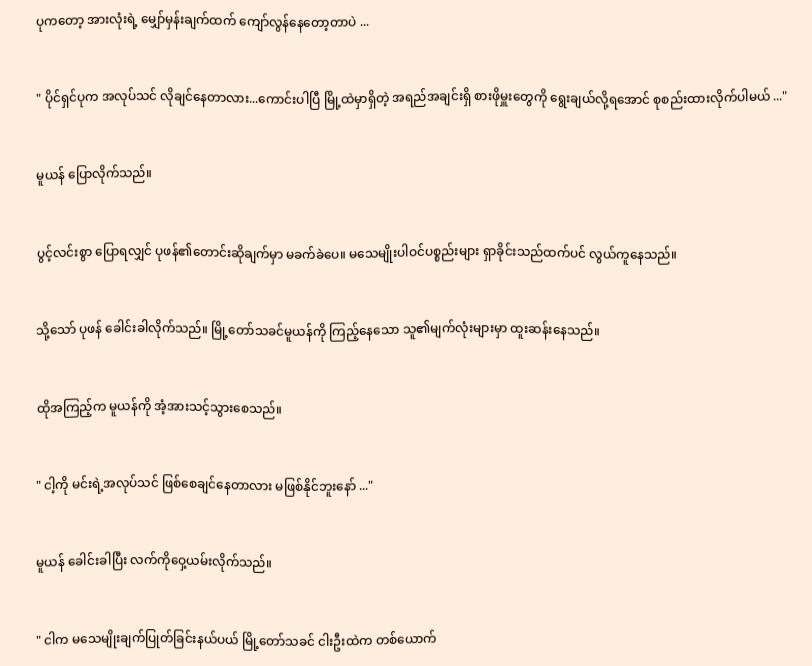ပုကတော့ အားလုံးရဲ့ မျှော်မှန်းချက်ထက် ကျော်လွန်နေတော့တာပဲ ...


" ပိုင်ရှင်ပုက အလုပ်သင် လိုချင်နေတာလား...ကောင်းပါပြီ မြို့ထဲမှာရှိတဲ့ အရည်အချင်းရှိ စားဖိုမှူးတွေကို ရွေးချယ်လို့ရအောင် စုစည်းထားလိုက်ပါမယ် ..."


မူယန် ပြောလိုက်သည်။


ပွင့်လင်းစွာ ပြောရလျှင် ပုဖန်၏တောင်းဆိုချက်မှာ မခက်ခဲပေ။ မသေမျိုးပါဝင်ပစ္စည်းများ ရှာခိုင်းသည်ထက်ပင် လွယ်ကူနေသည်။


သို့သော် ပုဖန် ခေါင်းခါလိုက်သည်။ မြို့တော်သခင်မူယန်ကို ကြည့်နေသော သူ၏မျက်လုံးများမှာ ထူးဆန်းနေသည်။


ထိုအကြည့်က မူယန်ကို အံ့အားသင့်သွားစေသည်။


" ငါ့ကို မင်းရဲ့အလုပ်သင် ဖြစ်စေချင်နေတာလား မဖြစ်နိုင်ဘူးနော် ..."


မူယန် ခေါင်းခါပြီး လက်ကိုဝှေ့ယမ်းလိုက်သည်။


" ငါက မသေမျိုးချက်ပြုတ်ခြင်းနယ်ပယ် မြို့တော်သခင် ငါးဦးထဲက တစ်ယောက်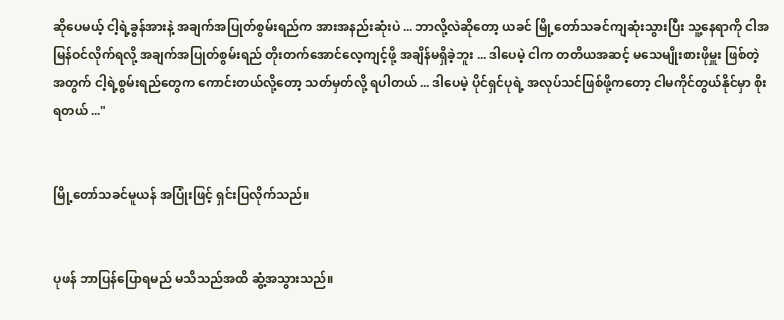ဆိုပေမယ့် ငါ့ရဲ့ခွန်အားနဲ့ အချက်အပြုတ်စွမ်းရည်က အားအနည်းဆုံးပဲ ... ဘာလို့လဲဆိုတော့ ယခင် မြို့တော်သခင်ကျဆုံးသွားပြီး သူ့နေရာကို ငါအမြန်ဝင်လိုက်ရလို့ အချက်အပြုတ်စွမ်းရည် တိုးတက်အောင်လေ့ကျင့်ဖို့ အချိန်မရှိခဲ့ဘူး ... ဒါပေမဲ့ ငါက တတိယအဆင့် မသေမျိုးစားဖိုမှူး ဖြစ်တဲ့အတွက် ငါ့ရဲ့စွမ်းရည်တွေက ကောင်းတယ်လို့တော့ သတ်မှတ်လို့ ရပါတယ် ... ဒါပေမဲ့ ပိုင်ရှင်ပုရဲ့ အလုပ်သင်ဖြစ်ဖို့ကတော့ ငါမကိုင်တွယ်နိုင်မှာ စိုးရတယ် ..."


မြို့တော်သခင်မူယန် အပြုံးဖြင့် ရှင်းပြလိုက်သည်။


ပုဖန် ဘာပြန်ပြောရမည် မသိသည်အထိ ဆွံ့အသွားသည်။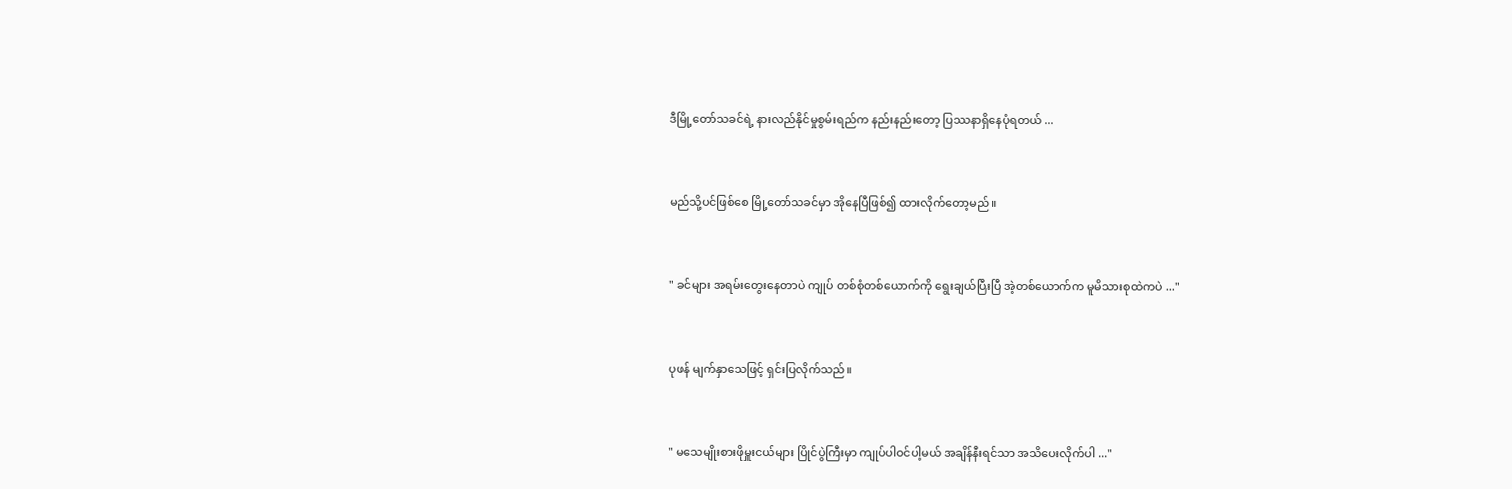ဒီမြို့တော်သခင်ရဲ့ နားလည်နိုင်မှုစွမ်းရည်က နည်းနည်းတော့ ပြဿနာရှိနေပုံရတယ် ...


မည်သို့ပင်ဖြစ်စေ မြို့တော်သခင်မှာ အိုနေပြီဖြစ်၍ ထားလိုက်တော့မည်။


" ခင်များ အရမ်းတွေးနေတာပဲ ကျုပ် တစ်စုံတစ်ယောက်ကို ရွေးချယ်ပြီးပြီ အဲ့တစ်ယောက်က မူမိသားစုထဲကပဲ ..."


ပုဖန် မျက်နှာသေဖြင့် ရှင်းပြလိုက်သည်။


" မသေမျိုးစားဖိုမှူးငယ်များ ပြိုင်ပွဲကြီးမှာ ကျုပ်ပါဝင်ပါ့မယ် အချိန်နီးရင်သာ အသိပေးလိုက်ပါ ..."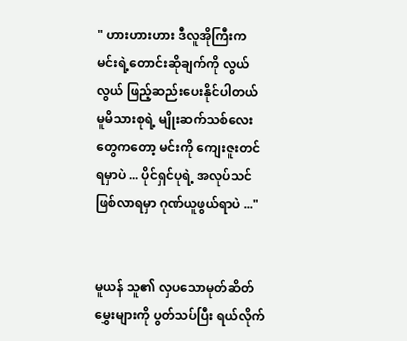" ဟားဟားဟား ဒီလူအိုကြီးက မင်းရဲ့တောင်းဆိုချက်ကို လွယ်လွယ် ဖြည့်ဆည်းပေးနိုင်ပါတယ် မူမိသားစုရဲ့ မျိုးဆက်သစ်လေးတွေကတော့ မင်းကို ကျေးဇူးတင်ရမှာပဲ ... ပိုင်ရှင်ပုရဲ့ အလုပ်သင်ဖြစ်လာရမှာ ဂုဏ်ယူဖွယ်ရာပဲ ..."


မူယန် သူ၏ လှပသောမုတ်ဆိတ်မွှေးများကို ပွတ်သပ်ပြီး ရယ်လိုက်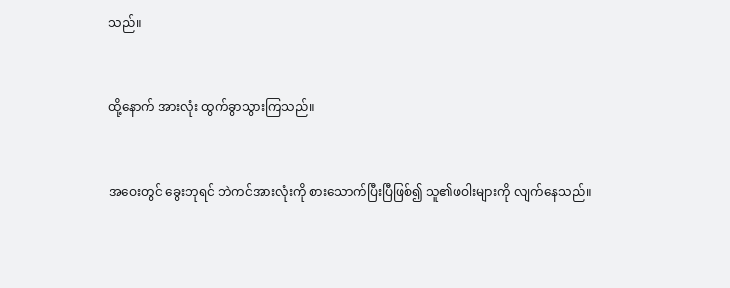သည်။


ထို့နောက် အားလုံး ထွက်ခွာသွားကြသည်။


အဝေးတွင် ခွေးဘုရင် ဘဲကင်အားလုံးကို စားသောက်ပြီးပြီဖြစ်၍ သူ၏ဖဝါးများကို လျက်နေသည်။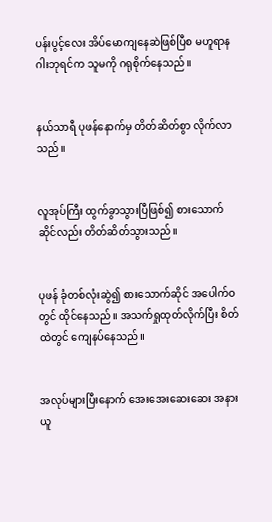ပန်းပွင့်လေး အိပ်မောကျနေဆဲဖြစ်ပြီစ မဟူရာနဂါးဘုရင်က သူမကို ဂရုစိုက်နေသည်။


နယ်သာရီ ပုဖန်နောက်မှ တိတ်ဆိတ်စွာ လိုက်လာသည်။


လူအုပ်ကြီး ထွက်ခွာသွားပြီဖြစ်၍ စားသောက်ဆိုင်လည်း တိတ်ဆိတ်သွားသည်။


ပုဖန် ခုံတစ်လုံးဆွဲ၍ စားသောက်ဆိုင် အပေါက်ဝတွင် ထိုင်နေသည်။ အသက်ရှုထုတ်လိုက်ပြီး စိတ်ထဲတွင် ကျေနပ်နေသည်။


အလုပ်များပြီးနောက် အေးအေးဆေးဆေး အနားယူ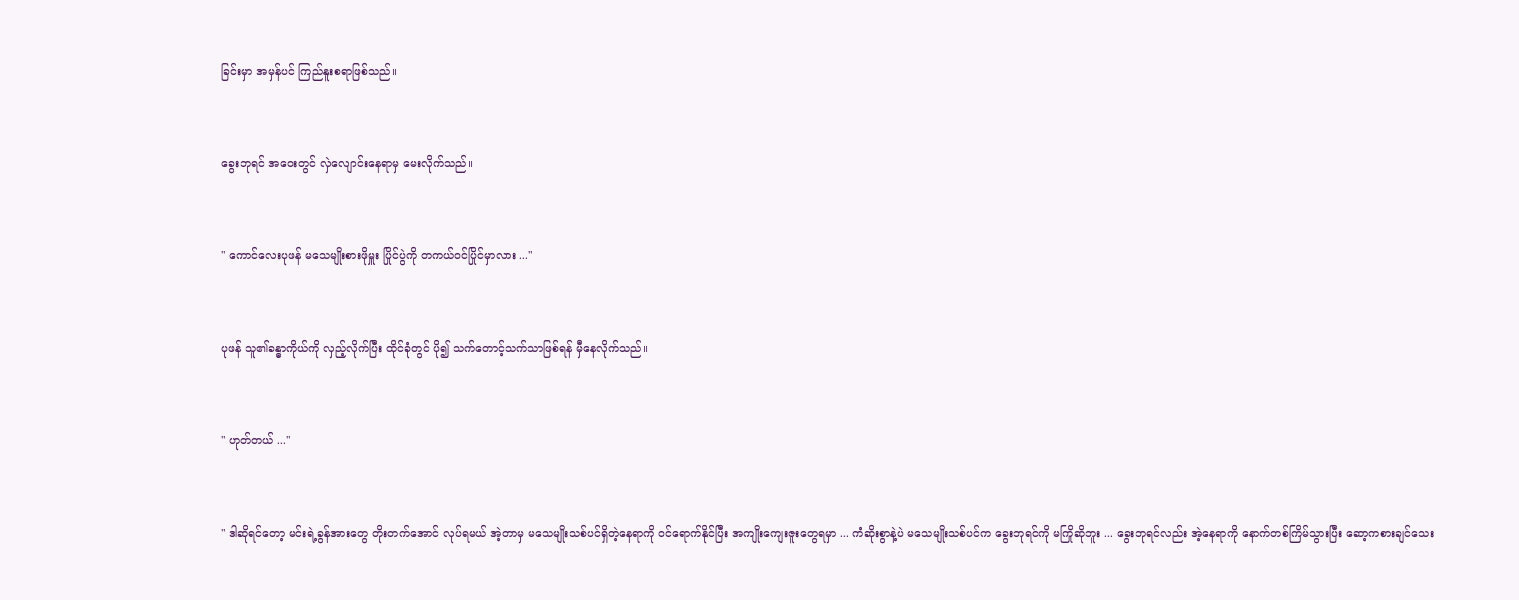ခြင်းမှာ အမှန်ပင် ကြည်နူးစရာဖြစ်သည်။


ခွေးဘုရင် အဝေးတွင် လှဲလျောင်းနေရာမှ မေးလိုက်သည်။


" ကောင်လေးပုဖန် မသေမျိုးစားဖိုမှူး ပြိုင်ပွဲကို တကယ်ဝင်ပြိုင်မှာလား ..."


ပုဖန် သူ၏ခန္ဓာကိုယ်ကို လှည့်လိုက်ပြီး ထိုင်ခုံတွင် ပို၍ သက်တောင့်သက်သာဖြစ်ရန် မှီနေလိုက်သည်။


" ဟုတ်တယ် ..."


" ဒါဆိုရင်တော့ မင်းရဲ့ခွန်အားတွေ တိုးတက်အောင် လုပ်ရမယ် အဲ့တာမှ မသေမျိုးသစ်ပင်ရှိတဲ့နေရာကို ဝင်ရောက်နိုင်ပြီး အကျိုးကျေးဇူးတွေရမှာ ... ကံဆိုးစွာနဲ့ပဲ မသေမျိုးသစ်ပင်က ခွေးဘုရင်ကို မကြိုဆိုဘူး ... ခွေးဘုရင်လည်း အဲ့နေရာကို နောက်တစ်ကြိမ်သွားပြီး ဆော့ကစားချင်သေး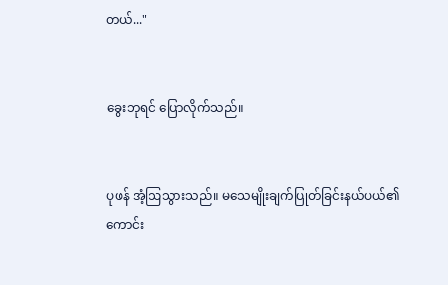တယ်..."


ခွေးဘုရင် ပြောလိုက်သည်။


ပုဖန် အံ့ဩသွားသည်။ မသေမျိုးချက်ပြုတ်ခြင်းနယ်ပယ်၏ ကောင်း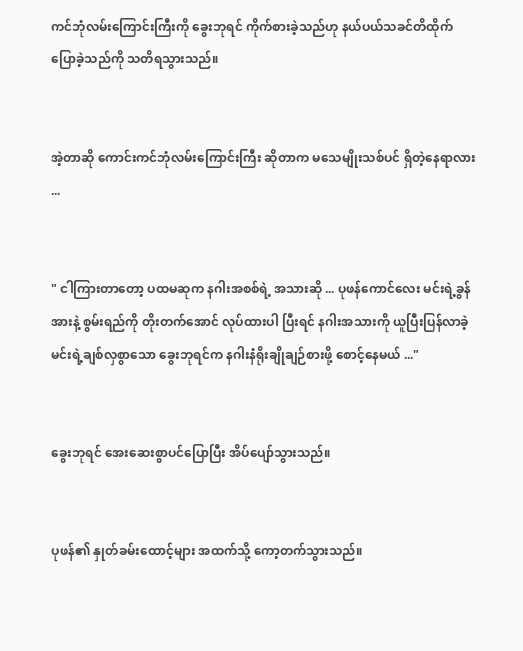ကင်ဘုံလမ်းကြောင်းကြီးကို ခွေးဘုရင် ကိုက်စားခဲ့သည်ဟု နယ်ပယ်သခင်တိထိုက် ပြောခဲ့သည်ကို သတိရသွားသည်။


အဲ့တာဆို ကောင်းကင်ဘုံလမ်းကြောင်းကြီး ဆိုတာက မသေမျိုးသစ်ပင် ရှိတဲ့နေရာလား ...


" ငါကြားတာတော့ ပထမဆုက နဂါးအစစ်ရဲ့ အသားဆို ... ပုဖန်ကောင်လေး မင်းရဲ့ခွန်အားနဲ့ စွမ်းရည်ကို တိုးတက်အောင် လုပ်ထားပါ ပြီးရင် နဂါးအသားကို ယူပြီးပြန်လာခဲ့ မင်းရဲ့ချစ်လှစွာသော ခွေးဘုရင်က နဂါးနံရိုးချိုချဉ်စားဖို့ စောင့်နေမယ် ..."


ခွေးဘုရင် အေးဆေးစွာပင်ပြောပြီး အိပ်ပျော်သွားသည်။


ပုဖန်၏ နှုတ်ခမ်းထောင့်များ အထက်သို့ ကော့တက်သွားသည်။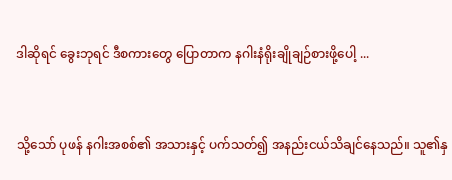ဒါဆိုရင် ခွေးဘုရင် ဒီစကားတွေ ပြောတာက နဂါးနံရိုးချိုချဉ်စားဖို့ပေါ့ ...


သို့သော် ပုဖန် နဂါးအစစ်၏ အသားနှင့် ပက်သတ်၍ အနည်းငယ်သိချင်နေသည်။ သူ၏နှ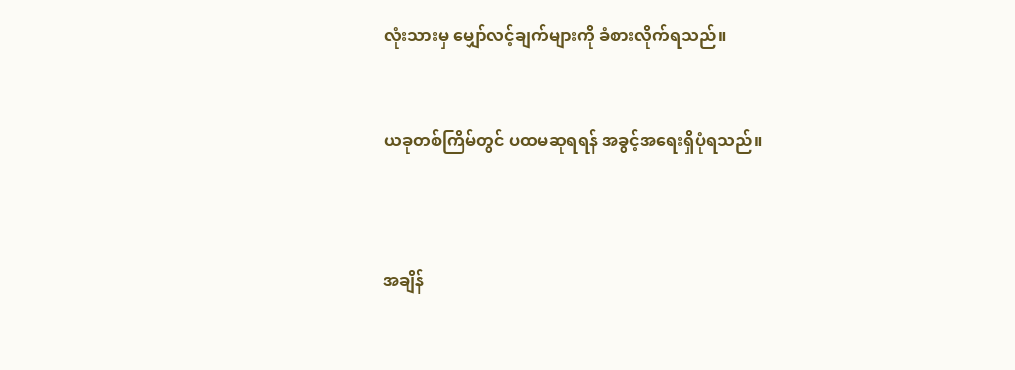လုံးသားမှ မျှော်လင့်ချက်များကို ခံစားလိုက်ရသည်။


ယခုတစ်ကြိမ်တွင် ပထမဆုရရန် အခွင့်အရေးရှိပုံရသည်။



အချိန်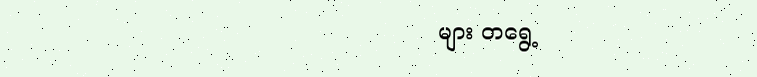များ ‌တရွေ့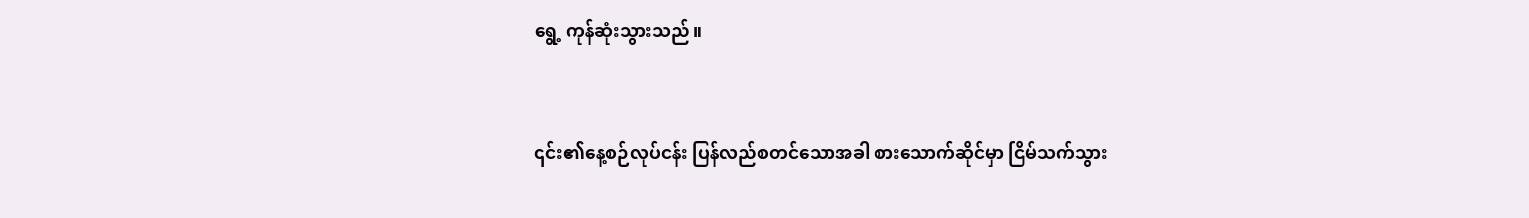ရွေ့ ကုန်ဆုံးသွားသည်။


၎င်း၏နေ့စဉ်လုပ်ငန်း ပြန်လည်စတင်သောအခါ စားသောက်ဆိုင်မှာ ငြိမ်သက်သွား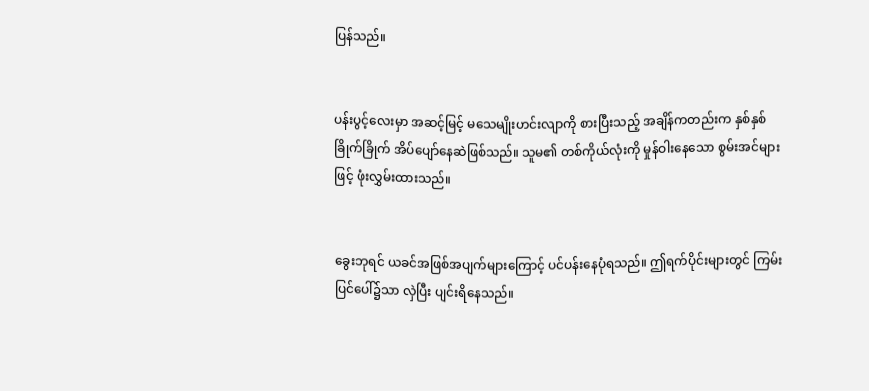ပြန်သည်။


ပန်းပွင့်လေးမှာ အဆင့်မြင့် မသေမျိုးဟင်းလျာကို စားပြီးသည့် အချိန်ကတည်းက နှစ်နှစ်ခြိုက်ခြိုက် အိပ်ပျော်နေဆဲဖြစ်သည်။ သူမ၏ တစ်ကိုယ်လုံးကို မှုန်ဝါးနေသော စွမ်းအင်များဖြင့် ဖုံးလွှမ်းထားသည်။


ခွေးဘုရင် ယခင်အဖြစ်အပျက်များကြောင့် ပင်ပန်းနေပုံရသည်။ ဤရက်ပိုင်းများတွင် ကြမ်းပြင်ပေါ်၌သာ လှဲပြီး ပျင်းရိနေသည်။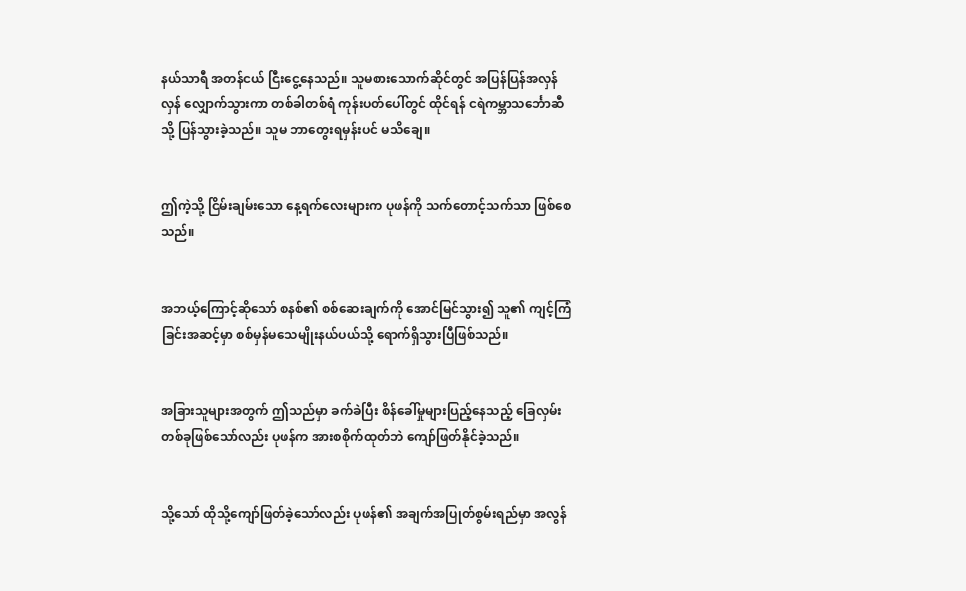နယ်သာရီ အတန်ငယ် ငြီးငွေ့‌နေသည်။ သူမစားသောက်ဆိုင်တွင် အပြန်ပြန်အလှန်လှန် လျှောက်သွားကာ တစ်ခါတစ်ရံ ကုန်းပတ်ပေါ်တွင် ထိုင်ရန် ငရဲကမ္ဘာသင်္ဘောဆီသို့ ပြန်သွားခဲ့သည်။ သူမ ဘာတွေးရမှန်းပင် မသိချေ။


ဤကဲ့သို့ ငြိမ်းချမ်းသော နေ့ရက်လေးများက ပုဖန်ကို သက်တောင့်သက်သာ ဖြစ်စေသည်။


အဘယ့်ကြောင့်ဆိုသော် စနစ်၏ စစ်ဆေးချက်ကို အောင်မြင်သွား၍ သူ၏ ကျင့်ကြံခြင်းအဆင့်မှာ စစ်မှန်မသေမျိုးနယ်ပယ်သို့ ရောက်ရှိသွားပြီဖြစ်သည်။


အခြားသူများအတွက် ဤသည်မှာ ခက်ခဲပြီး စိန်ခေါ်မှုများပြည့်နေသည့် ခြေလှမ်းတစ်ခုဖြစ်သော်လည်း ပုဖန်က အားစစိုက်ထုတ်ဘဲ ကျော်ဖြတ်နိုင်ခဲ့သည်။


သို့သော် ထိုသို့ကျော်ဖြတ်ခဲ့သော်လည်း ပုဖန်၏ အချက်အပြုတ်စွမ်းရည်မှာ အလွန်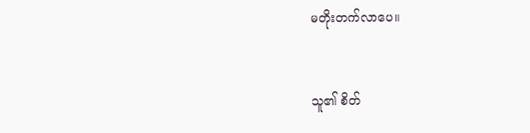မတိုးတက်လာပေ။


သူ၏ စိတ်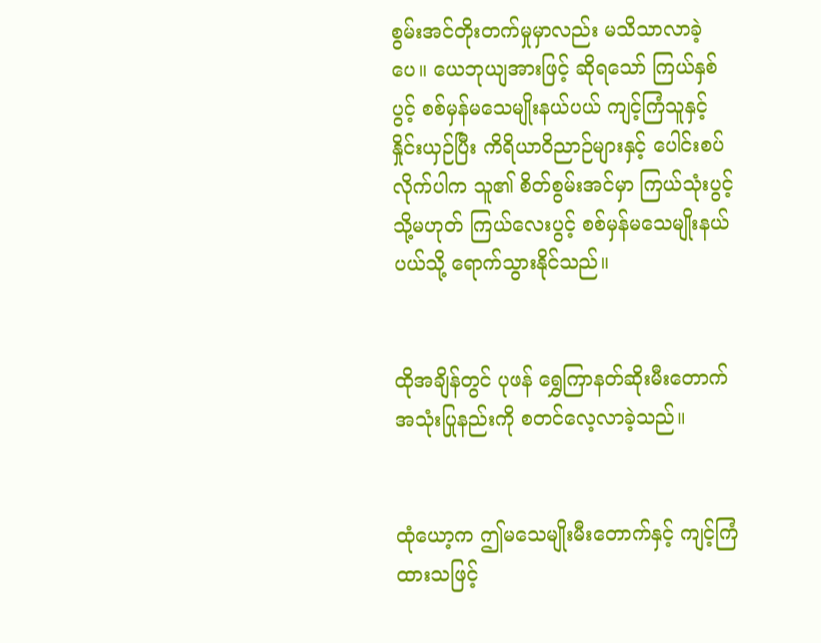စွမ်းအင်တိုးတက်မှုမှာလည်း မသိသာလာခဲ့ပေ။ ယေဘုယျအားဖြင့် ဆိုရသော် ကြယ်နှစ်ပွင့် စစ်မှန်မသေမျိုးနယ်ပယ် ကျင့်ကြံသူနှင့် နှိုင်းယှဉ်ပြီး ကိရိယာဝိညာဉ်များနှင့် ပေါင်းစပ်လိုက်ပါက သူ၏ စိတ်စွမ်းအင်မှာ ကြယ်သုံးပွင့် သို့မဟုတ် ကြယ်လေးပွင့် စစ်မှန်မသေမျိုးနယ်ပယ်သို့ ရောက်သွားနိုင်သည်။


ထိုအချိန်တွင် ပုဖန် ရွှေကြာနတ်ဆိုးမီးတောက် အသုံးပြုနည်းကို စတင်လေ့လာခဲ့သည်။


ထုံယော့က ဤမသေမျိုးမီးတောက်နှင့် ကျင့်ကြံထားသဖြင့်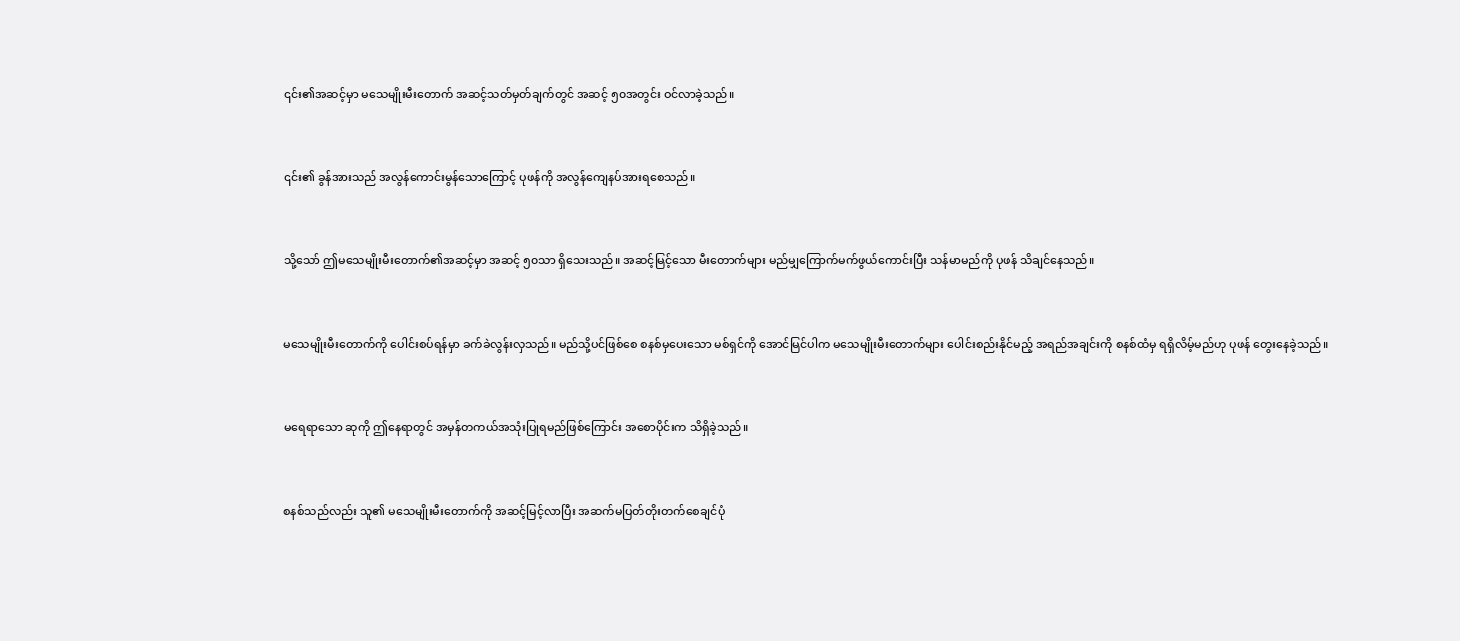၎င်း၏အဆင့်မှာ မသေမျိုးမီးတောက် အဆင့်သတ်မှတ်ချက်တွင် အဆင့် ၅၀အတွင်း ဝင်လာခဲ့သည်။


၎င်း၏ ခွန်အားသည် အလွန်ကောင်းမွန်သောကြောင့် ပုဖန်ကို အလွန်ကျေနပ်အားရစေသည်။


သို့သော် ဤမသေမျိုးမီးတောက်၏အဆင့်မှာ အဆင့် ၅၀သာ ရှိသေးသည်။ အဆင့်မြင့်သော မီးတောက်များ မည်မျှကြောက်မက်ဖွယ်ကောင်းပြီး သန်မာမည်ကို ပုဖန် သိချင်နေသည်။


မသေမျိုးမီးတောက်ကို ပေါင်းစပ်ရန်မှာ ခက်ခဲလွန်းလှသည်။ မည်သို့ပင်ဖြစ်စေ စနစ်မှပေးသော မစ်ရှင်ကို အောင်မြင်ပါက မသေမျိုးမီးတောက်များ ပေါင်းစည်းနိုင်မည့် အရည်အချင်းကို စနစ်ထံမှ ရရှိလိမ့်မည်ဟု ပုဖန် တွေးနေခဲ့သည်။


မရေရာသော ဆုကို ဤနေရာတွင် အမှန်တကယ်အသုံးပြုရမည်ဖြစ်ကြောင်း အစောပိုင်းက သိရှိခဲ့သည်။


စနစ်သည်လည်း သူ၏ မသေမျိုးမီးတောက်ကို အဆင့်မြင့်လာပြီး အဆက်မပြတ်တိုးတက်စေချင်ပုံ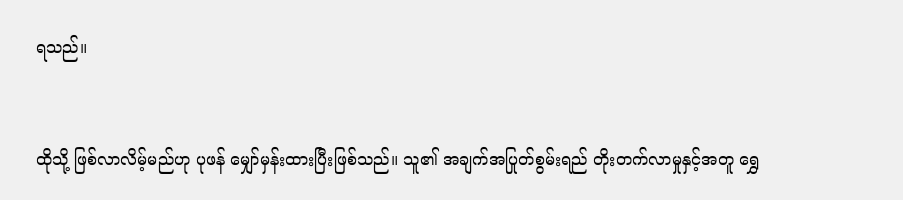ရသည်။


ထိုသို့ ဖြစ်လာလိမ့်မည်ဟု ပုဖန် မျှော်မှန်းထားပြီးဖြစ်သည်။ သူ၏ အချက်အပြုတ်စွမ်းရည် တိုးတက်လာမှုနှင့်အတူ ရွှေ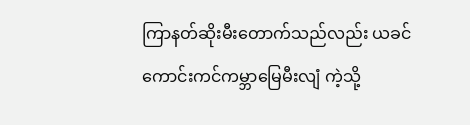ကြာနတ်ဆိုးမီးတောက်သည်လည်း ယခင် ကောင်းကင်ကမ္ဘာမြေမီးလျံ ကဲ့သို့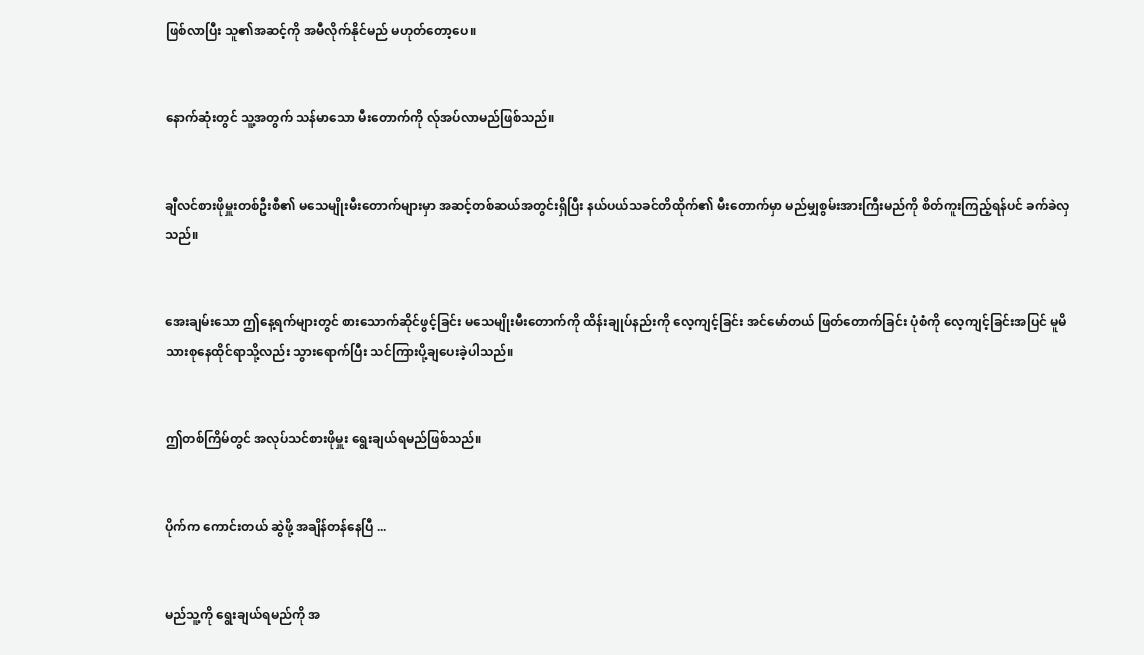ဖြစ်လာပြီး သူ၏အဆင့်ကို အမီလိုက်နိုင်မည် မဟုတ်တော့ပေ။


နောက်ဆုံးတွင် သူ့အတွက် သန်မာသော မီးတောက်ကို လ်ုအပ်လာမည်ဖြစ်သည်။


ချီလင်စားဖိုမှူးတစ်ဦးစီ၏ မသေမျိုးမီးတောက်များမှာ အဆင့်တစ်ဆယ်အတွင်းရှိပြီး နယ်ပယ်သခင်တိထိုက်၏ မီးတောက်မှာ မည်မျှစွမ်းအားကြီးမည်ကို စိတ်ကူးကြည့်ရန်ပင် ခက်ခဲလှသည်။


အေးချမ်းသော ဤနေ့ရက်များတွင် စားသောက်ဆိုင်ဖွင့်ခြင်း မသေမျိုးမီးတောက်ကို ထိန်းချုပ်နည်းကို လေ့ကျင့်ခြင်း အင်မော်တယ် ဖြတ်တောက်ခြင်း ပုံစံကို လေ့ကျင့်ခြင်းအပြင် မူမိသားစုနေထိုင်ရာသို့လည်း သွားရောက်ပြီး သင်ကြားပို့ချပေးခဲ့ပါသည်။


ဤတစ်ကြိမ်တွင် အလုပ်သင်စားဖိုမှူး ရွေးချယ်ရမည်ဖြစ်သည်။


ပိုက်က ကောင်းတယ် ဆွဲဖို့ အချိန်တန်နေပြီ ...


မည်သူ့ကို ရွေးချယ်ရမည်ကို အ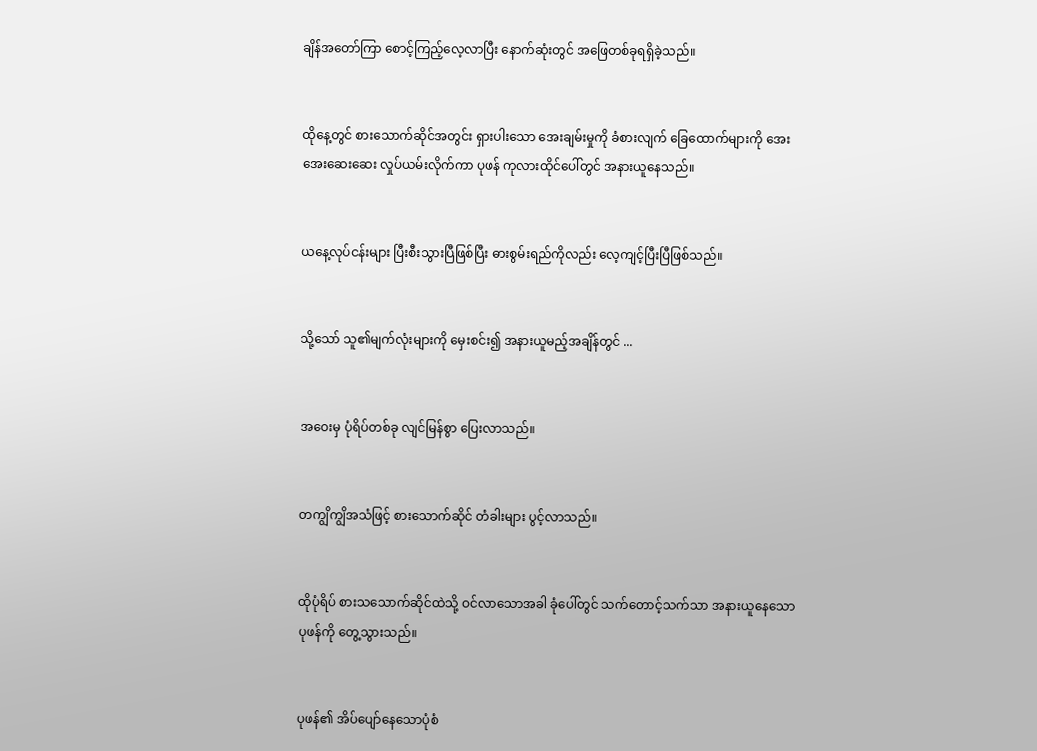ချိန်အတော်ကြာ စောင့်ကြည့်လေ့လာပြီး နောက်ဆုံးတွင် အဖြေတစ်ခုရရှိခဲ့သည်။


ထိုနေ့တွင် စားသောက်ဆိုင်အတွင်း ရှားပါးသော အေးချမ်းမှုကို ခံစားလျက် ခြေထောက်များကို အေးအေးဆေးဆေး လှုပ်ယမ်းလိုက်ကာ ပုဖန် ကုလားထိုင်ပေါ်တွင် အနားယူနေသည်။


ယနေ့လုပ်ငန်းများ ပြီးစီးသွားပြီဖြစ်ပြီး ဓားစွမ်းရည်ကိုလည်း လေ့ကျင့်ပြီးပြီဖြစ်သည်။


သို့သော် သူ၏မျက်လုံးများကို မှေးစင်း၍ အနားယူမည့်အချိန်တွင် ...


အဝေးမှ ပုံရိပ်တစ်ခု လျင်မြန်စွာ ပြေးလာသည်။


တကျွိကျွိအသံဖြင့် စားသောက်ဆိုင် တံခါးများ ပွင့်လာသည်။


ထိုပုံရိပ် စားသသောက်ဆိုင်ထဲသို့ ဝင်လာသောအခါ ခုံပေါ်တွင် သက်တောင့်သက်သာ အနား‌ယူနေသော ပုဖန်ကို တွေ့သွားသည်။


ပုဖန်၏ အိပ်ပျော်နေသောပုံစံ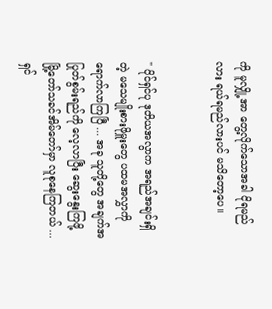ကို မူလျှို့အာ တွေ့လိုက်သောအခါ ငိုရမည်လား ရယ်ရမည်လားပင် မသိတော့ပေ။


" ပိုင်ရှင်ပု ဒုတိယအလွာက အရည်အချင်းရှိတဲ့ မသေမျိုးစားဖိုမှူးတွေ ပထမအလွှာကို ရောက်လာကြပြီ ... အခု သူတို့တွေ အချက်အပြုတ်စွမ်းရည်ကို လေ့လာပြီး ဆွေးနွေးကြဖို့ မြို့တော်သခင်အိမ်တော်မှာ လူစုနေကြတယ် ... ရှင်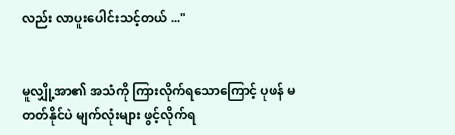လည်း လာပူးပေါင်းသင့်တယ် ..."


မူလျှို့အာ၏ အသံကို ကြားလိုက်ရသောကြောင့် ပုဖန် မတတ်နိုင်ပဲ မျက်လုံးများ ဖွင့်လိုက်ရ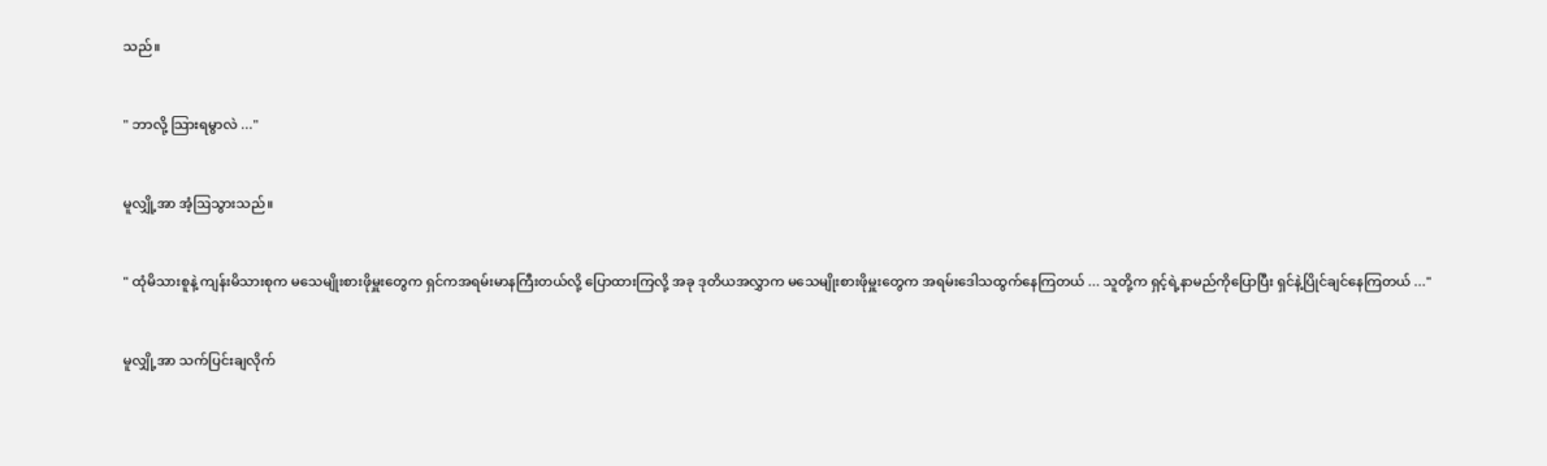သည်။


" ဘာလို့ သြားရမွာလဲ ..."


မူလျှို့အာ အံ့ဩသွားသည်။


" ထုံမိသားစူနဲ့ ကျန်းမိသားစုက မသေမျိုးစားဖိုမှူးတွေက ရှင်ကအရမ်းမာနကြီးတယ်လို့ ပြောထားကြလို့ အခု ဒုတိယအလွှာက မသေမျိုးစားဖိုမှူးတွေက အရမ်းဒေါသထွက်နေကြတယ် ... သူတို့က ရှင့်ရဲ့နာမည်ကိုပြောပြီး ရှင်နဲ့ပြိုင်ချင်နေကြတယ် ..."


မူလျှို့အာ သက်ပြင်းချလိုက်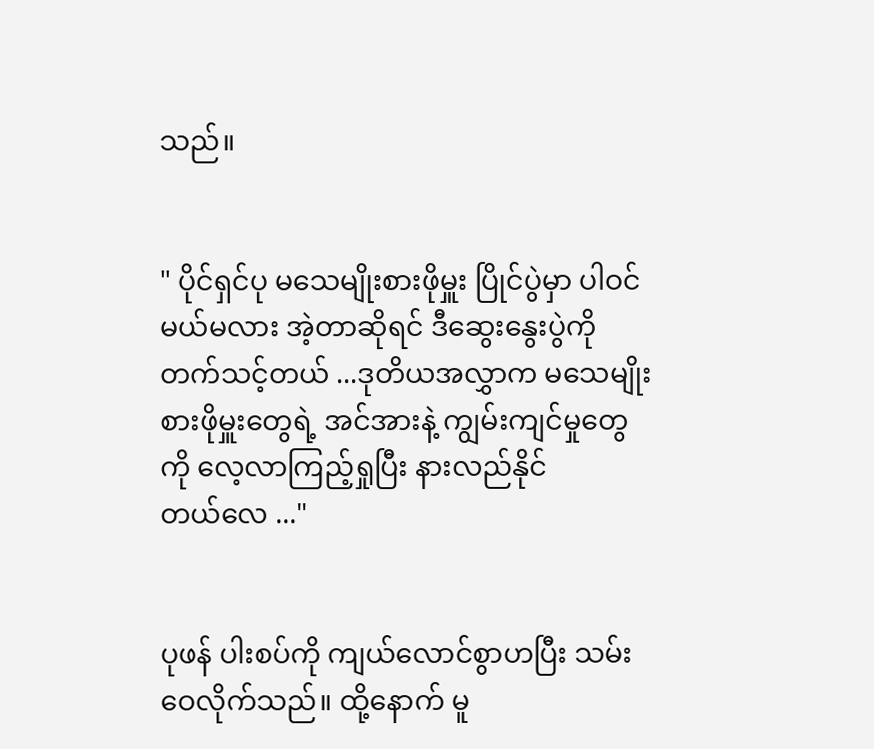သည်။


" ပိုင်ရှင်ပု မသေမျိုးစားဖိုမှူး ပြိုင်ပွဲမှာ ပါဝင်မယ်မလား အဲ့တာဆိုရင် ဒီဆွေးနွေးပွဲကို တက်သင့်တယ် ...ဒုတိယအလွှာက မသေမျိုးစားဖိုမှူးတွေရဲ့ အင်အားနဲ့ ကျွမ်းကျင်မှုတွေကို လေ့လာကြည့်ရှုပြီး နားလည်နိုင်တယ်‌လေ ..."


ပုဖန် ပါးစပ်ကို ကျယ်လောင်စွာဟပြီး သမ်းဝေလိုက်သည်။ ထို့နောက် မူ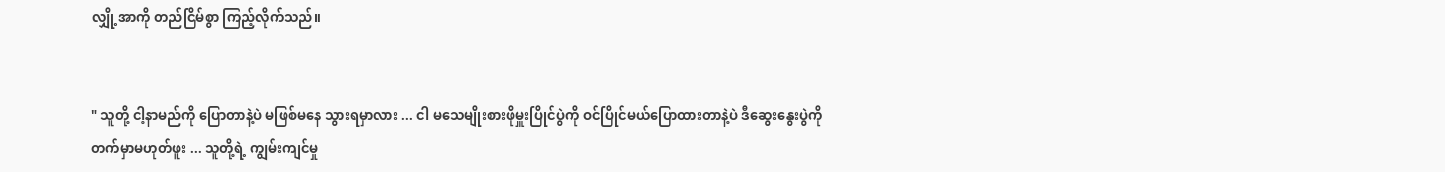လျှို့အာကို တည်ငြိမ်စွာ ကြည့်လိုက်သည်။


" သူတို့ ငါ့နာမည်ကို ပြောတာနဲ့ပဲ မဖြစ်မနေ သွားရမှာလား ... ငါ မသေမျိုးစားဖိုမှူးပြိုင်ပွဲကို ဝင်ပြိုင်မယ်ပြောထားတာနဲ့ပဲ ဒီဆွေးနွေးပွဲကို တက်မှာမဟုတ်ဖူး ... သူတို့ရဲ့ ကျွမ်းကျင်မှု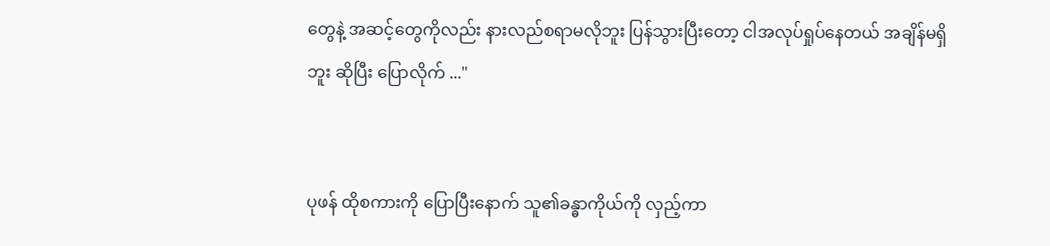တွေနဲ့ အဆင့်တွေကိုလည်း နားလည်စရာမလိုဘူး ပြန်သွားပြီးတော့ ငါအလုပ်ရှုပ်နေတယ် အချိန်မရှိဘူး ဆိုပြီး ပြောလိုက် ..."


ပုဖန် ထိုစကားကို ပြောပြီးနောက် သူ၏ခန္ဓာကိုယ်ကို လှည့်ကာ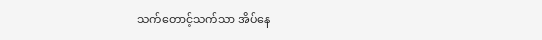သက်တောင့်သက်သာ အိပ်နေ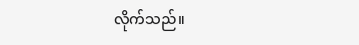လိုက်သည်။